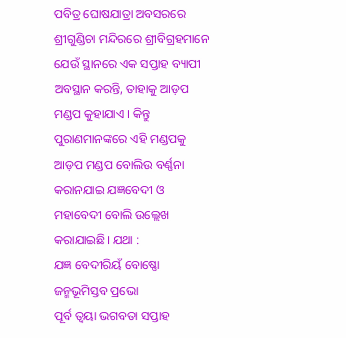ପବିତ୍ର ଘୋଷଯାତ୍ରା ଅବସରରେ ଶ୍ରୀଗୁଣ୍ଡିଚା ମନ୍ଦିରରେ ଶ୍ରୀବିଗ୍ରହମାନେ ଯେଉଁ ସ୍ଥାନରେ ଏକ ସପ୍ତାହ ବ୍ୟାପୀ ଅବସ୍ଥାନ କରନ୍ତି, ତାହାକୁ ଆଡ଼ପ ମଣ୍ଡପ କୁହାଯାଏ । କିନ୍ତୁ ପୁରାଣମାନଙ୍କରେ ଏହି ମଣ୍ଡପକୁ ଆଡ଼ପ ମଣ୍ଡପ ବୋଲିଉ ବର୍ଣ୍ଣନା କରାନଯାଇ ଯଜ୍ଞବେଦୀ ଓ ମହାବେଦୀ ବୋଲି ଉଲ୍ଲେଖ କରାଯାଇଛି। ଯଥା :
ଯଜ୍ଞ ବେଦୀରିୟଁ ବୋଷ୍ଣୋ ଜନ୍ମଭୂମିସ୍ତବ ପ୍ରଭୋ
ପୂର୍ବ ତ୍ୱୟା ଭଗବତା ସପ୍ତାହ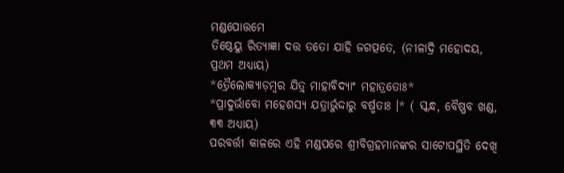ମଣ୍ଡପୋତ୍ତମେ
ତିଷ୍ଠେୟୁ ରିତ୍ୟାଜ୍ଞା ଦତ୍ତ ତତୋ ଯାହି ଜଗତ୍ପତେ, (ନୀଳାଦ୍ରି ମହୋଦୟ, ପ୍ରଥମ ଅଧ୍ୟାୟ)
*ତ୍ରୈଲୋକ୍ୟାଡ଼ମ୍ବର ଯିତ୍ର୍ ମାହାବିଦ୍ୟାଂ ମହାତ୍ରତୋଃ*
*ପ୍ରାଦୁର୍ଭାବୋ ମହେଶସ୍ୟ ଯତ୍ରାର୍ଭୁଦ୍ଦାରୁ ବର୍ଷ୍ମତାଃ ।* ( ସ୍କନ୍ଧ, ବୈଷ୍ଣବ ଖଣ୍ଡ, ୩୩ ଅଧ୍ୟାୟ)
ପରବର୍ତ୍ତୀ କାଳରେ ଏହି ମଣ୍ଡପରେ ଶ୍ରୀବିଗ୍ରହମାନଙ୍କର ସାଟୋପସ୍ଥିତି ଦେଖି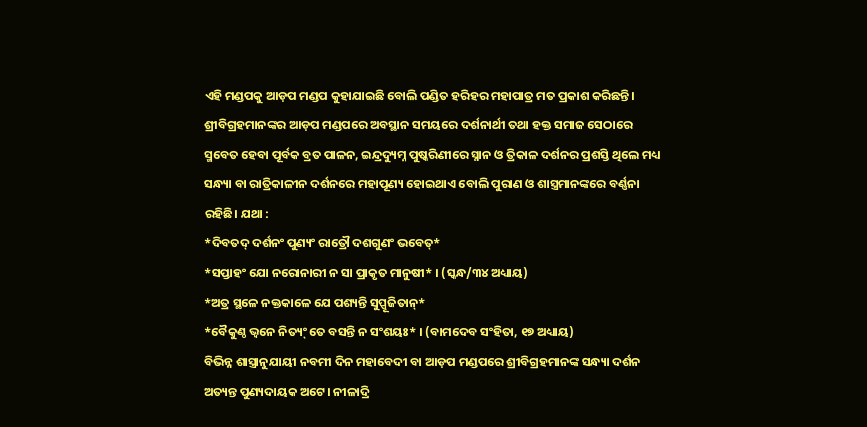ଏହି ମଣ୍ଡପକୁ ଆଡ଼ପ ମଣ୍ଡପ କୁହାଯାଇଛି ବୋଲି ପଣ୍ଡିତ ହରିହର ମହାପାତ୍ର ମତ ପ୍ରକାଶ କରିଛନ୍ତି। ଶ୍ରୀବିଗ୍ରହମାନଙ୍କର ଆଡ଼ପ ମଣ୍ଡପରେ ଅବସ୍ଥାନ ସମୟରେ ଦର୍ଶନାର୍ଥୀ ତଥା ହକ୍ତ ସମାଜ ସେଠାରେ ସ୍ମବେତ ହେବା ପୂର୍ବକ ବ୍ରତ ପାଳନ, ଇନ୍ଦ୍ରଦ୍ୟୁମ୍ନ ପୁଷ୍କରିଣୀରେ ସ୍ନାନ ଓ ତ୍ରିକାଳ ଦର୍ଶନର ପ୍ରଶସ୍ତି ଥିଲେ ମଧ୍ୟ ସନ୍ଧ୍ୟା ବା ରାତ୍ରିକାଳୀନ ଦର୍ଶନରେ ମହାପୂଣ୍ୟ ହୋଇଥାଏ ବୋଲି ପୁରାଣ ଓ ଶାସ୍ତ୍ରମାନଙ୍କରେ ବର୍ଣ୍ଣନା ରହିଛି। ଯଥା :
*ଦିବତଦ୍ ଦର୍ଶନଂ ପୁଣ୍ୟଂ ରାତ୍ରୌ ଦଶଗୁଣଂ ଭବେତ୍*
*ସପ୍ତାହଂ ଯୋ ନରୋନାରୀ ନ ସା ପ୍ରାକୃତ ମାନୁଷୀ* । (ସ୍କନ୍ଧ/୩୪ ଅଧ୍ୟାୟ)
*ଅତ୍ର ସ୍ଥଳେ ନକ୍ତକାଳେ ଯେ ପଶ୍ୟନ୍ତି ସୁପ୍ପୂଜିତାନ୍*
*ବୈକୁଣ୍ଠ ଭ୍ୱନେ ନିତ୍ୟ୍ଂ ତେ ବସନ୍ତି ନ ସଂଶୟଃ* । (ବାମଦେବ ସଂହିତା, ୧୭ ଅଧ୍ୟାୟ)
ବିଭିନ୍ନ ଶାସ୍ତ୍ରାନୁଯାୟୀ ନବମୀ ଦିନ ମହାବେଦୀ ବା ଆଡ଼ପ ମଣ୍ଡପରେ ଶ୍ରୀବିଗ୍ରହମାନଙ୍କ ସନ୍ଧ୍ୟା ଦର୍ଶନ ଅତ୍ୟନ୍ତ ପୁଣ୍ୟଦାୟକ ଅଟେ। ନୀଳାଦ୍ରି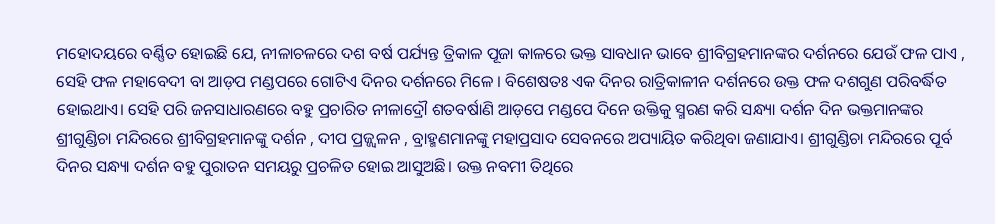ମହୋଦୟରେ ବର୍ଣ୍ଣିତ ହୋଇଛି ଯେ, ନୀଳାଚଳରେ ଦଶ ବର୍ଷ ପର୍ଯ୍ୟନ୍ତ ତ୍ରିକାଳ ପୂଜା କାଳରେ ଭକ୍ତ ସାବଧାନ ଭାବେ ଶ୍ରୀବିଗ୍ରହମାନଙ୍କର ଦର୍ଶନରେ ଯେଉଁ ଫଳ ପାଏ , ସେହି ଫଳ ମହାବେଦୀ ବା ଆଡ଼ପ ମଣ୍ଡପରେ ଗୋଟିଏ ଦିନର ଦର୍ଶନରେ ମିଳେ । ବିଶେଷତଃ ଏକ ଦିନର ରାତ୍ରିକାଳୀନ ଦର୍ଶନରେ ଉକ୍ତ ଫଳ ଦଶଗୁଣ ପରିବର୍ଦ୍ଧିତ ହୋଇଥାଏ। ସେହି ପରି ଜନସାଧାରଣରେ ବହୁ ପ୍ରଚାରିତ ନୀଳାଦ୍ରୌ ଶତବର୍ଷାଣି ଆଡ଼ପେ ମଣ୍ଡପେ ଦିନେ ଉକ୍ତିକୁ ସ୍ମରଣ କରି ସନ୍ଧ୍ୟା ଦର୍ଶନ ଦିନ ଭକ୍ତମାନଙ୍କର ଶ୍ରୀଗୁଣ୍ଡିଚା ମନ୍ଦିରରେ ଶ୍ରୀବିଗ୍ରହମାନଙ୍କୁ ଦର୍ଶନ , ଦୀପ ପ୍ରଜ୍ଜ୍ୱଳନ , ବ୍ରାହ୍ମଣମାନଙ୍କୁ ମହାପ୍ରସାଦ ସେବନରେ ଅପ୍ୟାୟିତ କରିଥିବା ଜଣାଯାଏ। ଶ୍ରୀଗୁଣ୍ଡିଚା ମନ୍ଦିରରେ ପୂର୍ବ ଦିନର ସନ୍ଧ୍ୟା ଦର୍ଶନ ବହୁ ପୁରାତନ ସମୟରୁ ପ୍ରଚଳିତ ହୋଇ ଆସୁଅଛି। ଉକ୍ତ ନବମୀ ତିଥିରେ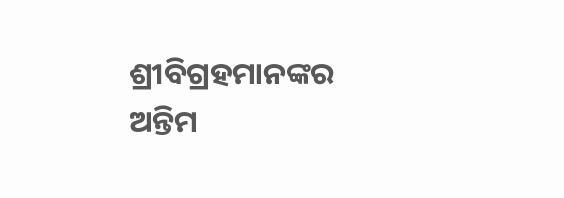ଶ୍ରୀବିଗ୍ରହମାନଙ୍କର ଅନ୍ତିମ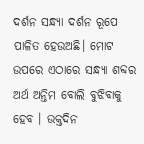ଦର୍ଶନ ସନ୍ଧ୍ୟା ଦର୍ଶନ ରୂପେ ପାଳିତ ହେଉଅଛି। ମୋଟ ଉପରେ ଏଠାରେ ସନ୍ଧ୍ୟା ଶବ୍ଦର ଅର୍ଥ ଅନ୍ତିମ ବୋଲି ବୁଝିବାକୁ ହେବ । ଉକ୍ତଦିନ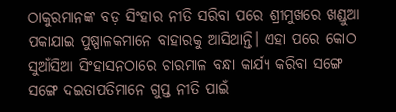ଠାକୁରମାନଙ୍କ ବଡ଼ ସିଂହାର ନୀତି ସରିବା ପରେ ଶ୍ରୀମୁଖରେ ଖଣ୍ଡୁଆ ପକାଯାଇ ପୁଷ୍ପାଳକମାନେ ବାହାରକୁ ଆସିଥାନ୍ତି। ଏହା ପରେ କୋଠ ସୁଆଁସିଆ ସିଂହାସନଠାରେ ଚାରମାଳ ବନ୍ଧା କାର୍ଯ୍ୟ କରିବା ସଙ୍ଗେ ସଙ୍ଗେ ଦଇତାପତିମାନେ ଗୁପ୍ତ ନୀତି ପାଇଁ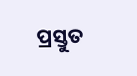ପ୍ରସ୍ତୁତ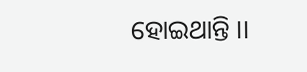ହୋଇଥାନ୍ତି ।।